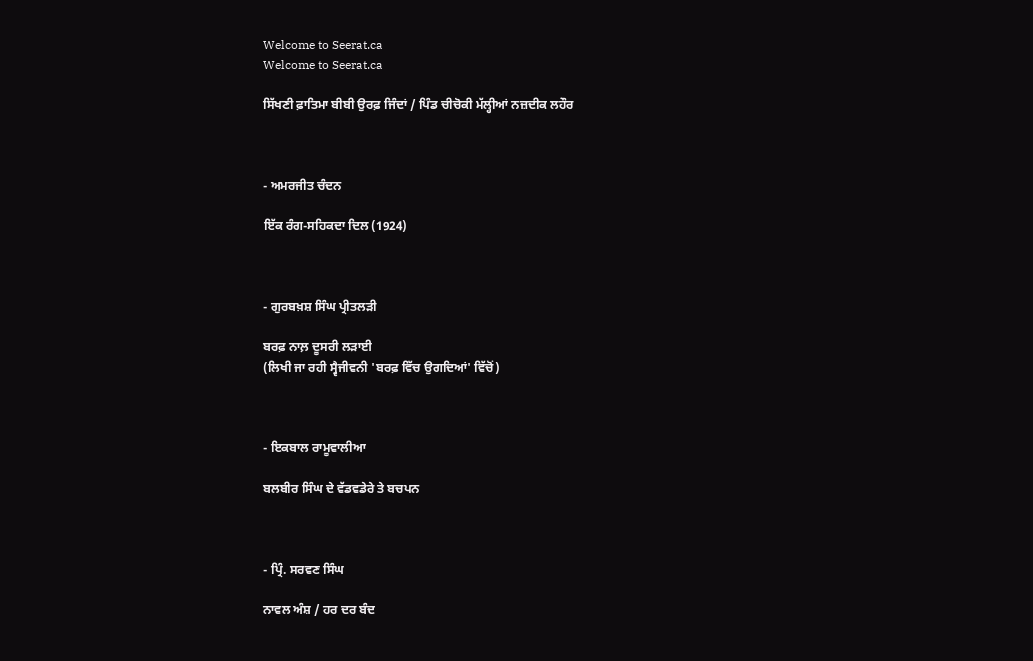Welcome to Seerat.ca
Welcome to Seerat.ca

ਸਿੱਖਣੀ ਫ਼ਾਤਿਮਾ ਬੀਬੀ ਉਰਫ਼ ਜਿੰਦਾਂ / ਪਿੰਡ ਚੀਚੋਕੀ ਮੱਲ੍ਹੀਆਂ ਨਜ਼ਦੀਕ ਲਹੌਰ



- ਅਮਰਜੀਤ ਚੰਦਨ

ਇੱਕ ਰੰਗ-ਸਹਿਕਦਾ ਦਿਲ (1924)



- ਗੁਰਬਖ਼ਸ਼ ਸਿੰਘ ਪ੍ਰੀਤਲੜੀ

ਬਰਫ਼ ਨਾਲ਼ ਦੂਸਰੀ ਲੜਾਈ
(ਲਿਖੀ ਜਾ ਰਹੀ ਸ੍ਵੈਜੀਵਨੀ 'ਬਰਫ਼ ਵਿੱਚ ਉਗਦਿਆਂ' ਵਿੱਚੋਂ)



- ਇਕਬਾਲ ਰਾਮੂਵਾਲੀਆ

ਬਲਬੀਰ ਸਿੰਘ ਦੇ ਵੱਡਵਡੇਰੇ ਤੇ ਬਚਪਨ



- ਪ੍ਰਿੰ. ਸਰਵਣ ਸਿੰਘ

ਨਾਵਲ ਅੰਸ਼ / ਹਰ ਦਰ ਬੰਦ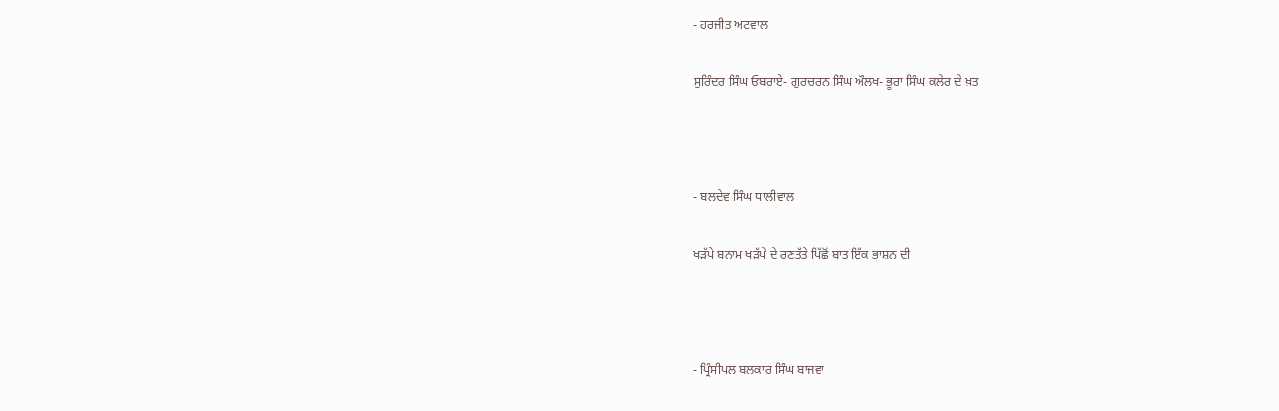- ਹਰਜੀਤ ਅਟਵਾਲ

ਸੁਰਿੰਦਰ ਸਿੰਘ ਓਬਰਾਏ- ਗੁਰਚਰਨ ਸਿੰਘ ਔਲਖ- ਭੂਰਾ ਸਿੰਘ ਕਲੇਰ ਦੇ ਖ਼ਤ



- ਬਲਦੇਵ ਸਿੰਘ ਧਾਲੀਵਾਲ

ਖੜੱਪੇ ਬਨਾਮ ਖੜੱਪੇ ਦੇ ਰਣਤੱਤੇ ਪਿੱਛੋਂ ਬਾਤ ਇੱਕ ਭਾਸ਼ਨ ਦੀ



- ਪ੍ਰਿੰਸੀਪਲ ਬਲਕਾਰ ਸਿੰਘ ਬਾਜਵਾ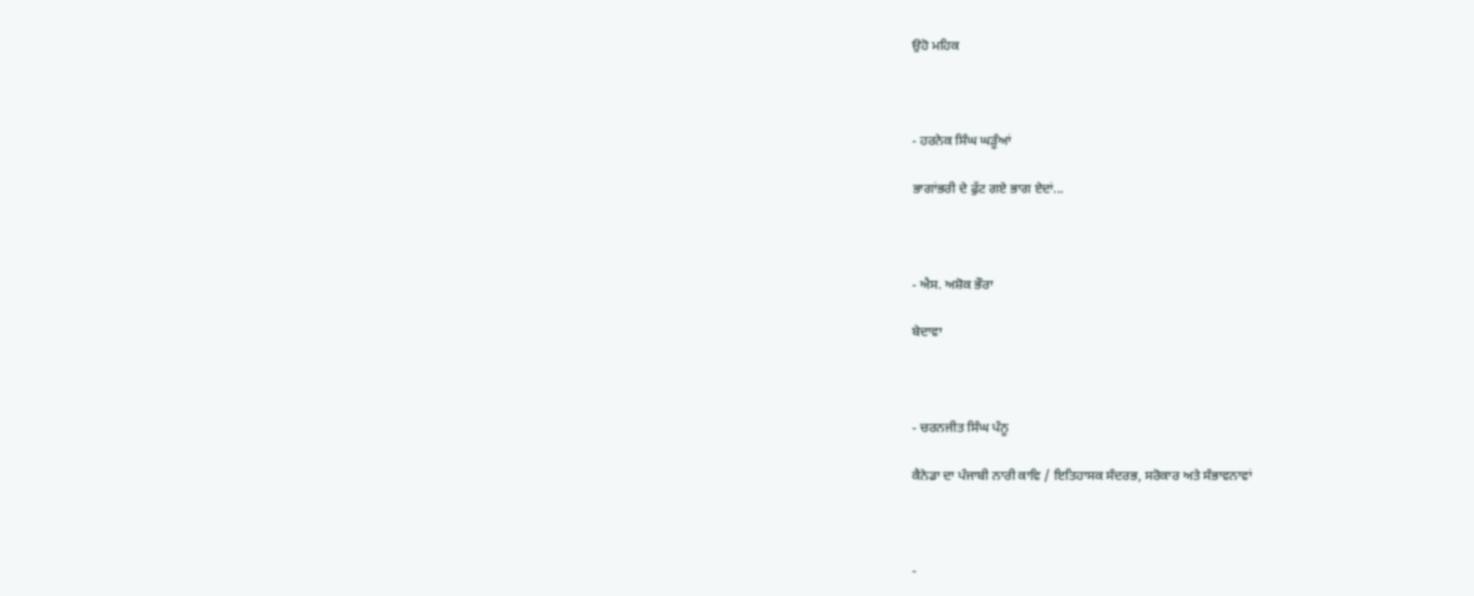ਉਹੋ ਮਹਿਕ



- ਹਰਨੇਕ ਸਿੰਘ ਘੜੂੰਆਂ

ਭਾਗਾਂਭਰੀ ਦੇ ਫੁੱਟ ਗਏ ਭਾਗ ਏਦਾਂ...



- ਐਸ. ਅਸ਼ੋਕ ਭੌਰਾ

ਬੇਦਾਵਾ



- ਚਰਨਜੀਤ ਸਿੰਘ ਪੰਨੂ

ਕੈਨੇਡਾ ਦਾ ਪੰਜਾਬੀ ਨਾਰੀ ਕਾਵਿ / ਇਤਿਹਾਸਕ ਸੰਦਰਭ, ਸਰੋਕਾਰ ਅਤੇ ਸੰਭਾਵਨਾਵਾਂ



-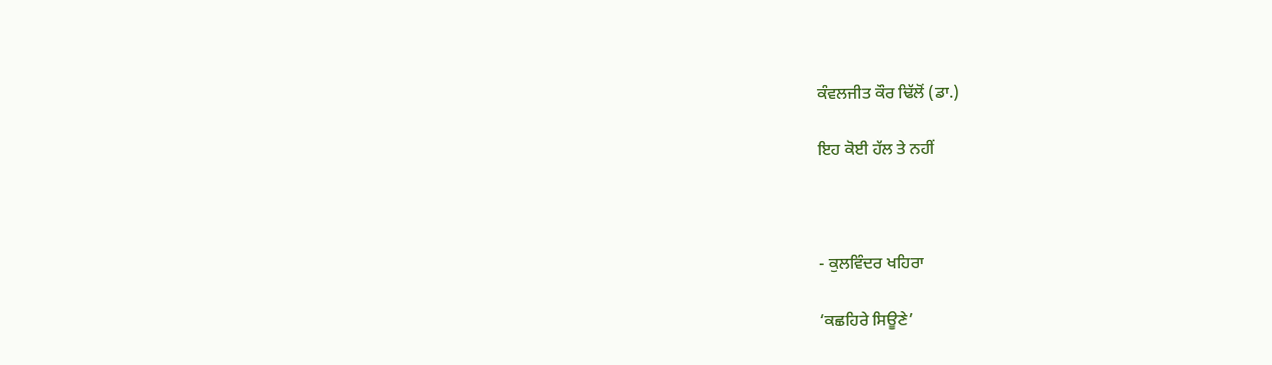ਕੰਵਲਜੀਤ ਕੌਰ ਢਿੱਲੋਂ (ਡਾ.)

ਇਹ ਕੋਈ ਹੱਲ ਤੇ ਨਹੀਂ



- ਕੁਲਵਿੰਦਰ ਖਹਿਰਾ

‘ਕਛਹਿਰੇ ਸਿਊਣੇ’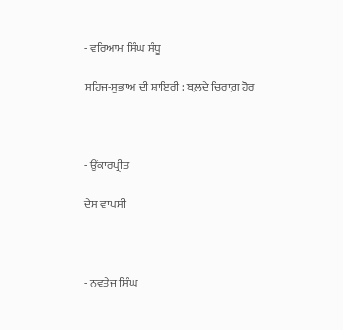- ਵਰਿਆਮ ਸਿੰਘ ਸੰਧੂ

ਸਹਿਜ-ਸੁਭਾਅ ਦੀ ਸ਼ਾਇਰੀ : ਬਲ਼ਦੇ ਚਿਰਾਗ਼ ਹੋਰ



- ਉਂਕਾਰਪ੍ਰੀਤ

ਦੇਸ ਵਾਪਸੀ



- ਨਵਤੇਜ ਸਿੰਘ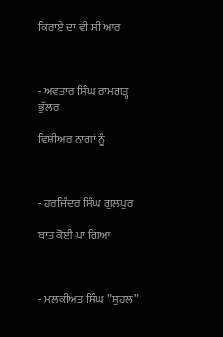ਕਿਰਾਏ ਦਾ ਵੀ ਸੀ ਆਰ



- ਅਵਤਾਰ ਸਿੰਘ ਰਾਮਗੜ੍ਹ ਭੁੱਲਰ

ਵਿਸ਼ੀਅਰ ਨਾਗਾਂ ਨੂੰ



- ਹਰਜਿੰਦਰ ਸਿੰਘ ਗੁਲਪੁਰ

ਬਾਤ ਕੋਈ ਪਾ ਗਿਆ



- ਮਲਕੀਅਤ ਸਿੰਘ ”ਸੁਹਲ”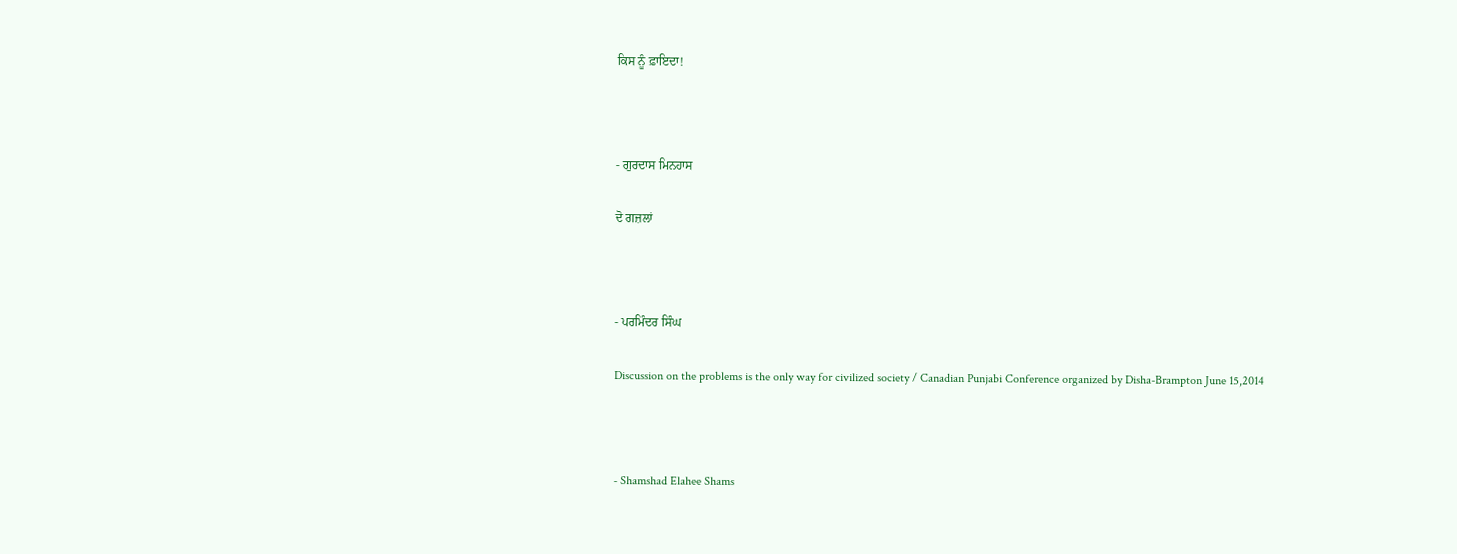ਕਿਸ ਨੂੰ ਫ਼ਾਇਦਾ!



- ਗੁਰਦਾਸ ਮਿਨਹਾਸ

ਦੋ ਗਜ਼ਲਾਂ



- ਪਰਮਿੰਦਰ ਸਿੰਘ

Discussion on the problems is the only way for civilized society / Canadian Punjabi Conference organized by Disha-Brampton June 15,2014



- Shamshad Elahee Shams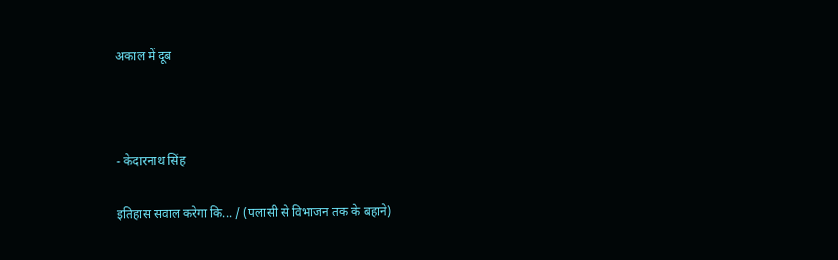अकाल में दूब



- केदारनाथ सिंह

इतिहास सवाल करेगा कि... / (पलासी से विभाजन तक के बहाने)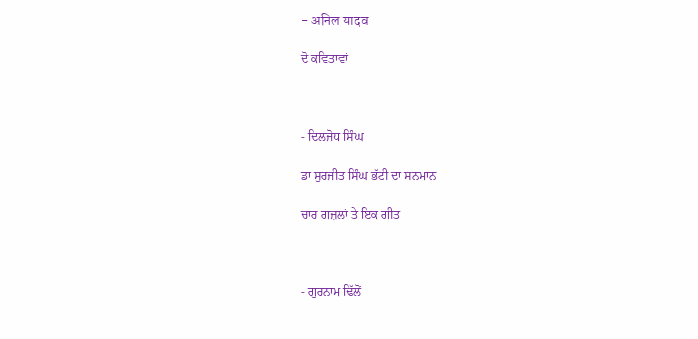- अनिल यादव

ਦੋ ਕਵਿਤਾਵਾਂ



- ਦਿਲਜੋਧ ਸਿੰਘ

ਡਾ ਸੁਰਜੀਤ ਸਿੰਘ ਭੱਟੀ ਦਾ ਸਨਮਾਨ

ਚਾਰ ਗਜ਼ਲਾਂ ਤੇ ਇਕ ਗੀਤ



- ਗੁਰਨਾਮ ਢਿੱਲੋਂ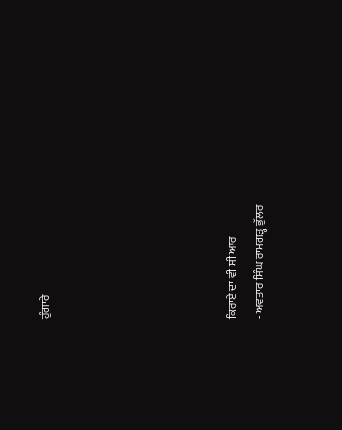ਹੁੰਗਾਰੇ






ਕਿਰਾਏ ਦਾ ਵੀ ਸੀ ਆਰ
- ਅਵਤਾਰ ਸਿੰਘ ਰਾਮਗੜ੍ਹ ਭੁੱਲਰ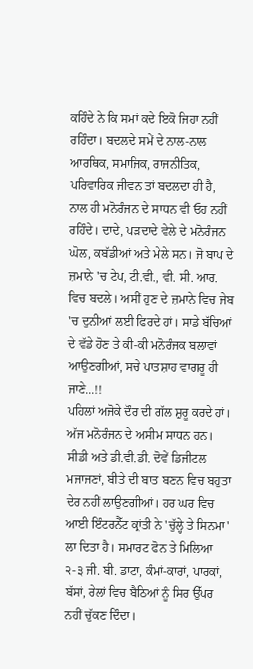ਕਹਿੰਦੇ ਨੇ ਕਿ ਸਮਾਂ ਕਦੇ ਇਕੋ ਜਿਹਾ ਨਹੀਂ ਰਹਿੰਦਾ। ਬਦਲਦੇ ਸਮੇਂ ਦੇ ਨਾਲ-ਨਾਲ ਆਰਥਿਕ, ਸਮਾਜਿਕ, ਰਾਜਨੀਤਿਕ, ਪਰਿਵਾਰਿਕ ਜੀਵਨ ਤਾਂ ਬਦਲਦਾ ਹੀ ਹੈ, ਨਾਲ ਹੀ ਮਨੋਰੰਜਨ ਦੇ ਸਾਧਨ ਵੀ ਓਹ ਨਹੀਂ ਰਹਿੰਦੇ। ਦਾਦੇ, ਪੜਦਾਦੇ ਵੇਲੇ ਦੇ ਮਨੋਰੰਜਨ ਘੋਲ, ਕਬੱਡੀਆਂ ਅਤੇ ਮੇਲੇ ਸਨ। ਜੋ ਬਾਪ ਦੇ ਜ਼ਮਾਨੇ 'ਚ ਟੇਪ, ਟੀ.ਵੀ., ਵੀ. ਸੀ. ਆਰ. ਵਿਚ ਬਦਲੇ। ਅਸੀਂ ਹੁਣ ਦੇ ਜ਼ਮਾਨੇ ਵਿਚ ਜੇਬ 'ਚ ਦੁਨੀਆਂ ਲਈ ਫਿਰਦੇ ਹਾਂ। ਸਾਡੇ ਬੱਚਿਆਂ ਦੇ ਵੱਡੇ ਹੋਣ ਤੇ ਕੀ-ਕੀ ਮਨੋਰੰਜਕ ਬਲਾਵਾਂ ਆਉਣਗੀਆਂ, ਸਚੇ ਪਾਤਸ਼ਾਹ ਵਾਗਰੂ ਹੀ ਜਾਣੇ...!!
ਪਹਿਲਾਂ ਅਜੋਕੇ ਦੌਰ ਦੀ ਗੱਲ ਸ਼ੁਰੂ ਕਰਦੇ ਹਾਂ। ਅੱਜ ਮਨੋਰੰਜਨ ਦੇ ਅਸੀਮ ਸਾਧਨ ਹਨ। ਸੀਡੀ ਅਤੇ ਡੀ.ਵੀ.ਡੀ. ਦੋਵੇਂ ਡਿਜੀਟਲ ਮਜਾਜਣਾਂ, ਬੀਤੇ ਦੀ ਬਾਤ ਬਣਨ ਵਿਚ ਬਹੁਤਾ ਦੇਰ ਨਹੀਂ ਲਾਉਣਗੀਆਂ। ਹਰ ਘਰ ਵਿਚ ਆਈ ਇੰਟਰਨੈੱਟ ਕ੍ਰਾਂਤੀ ਨੇ 'ਚੁੱਲ੍ਹੇ ਤੇ ਸਿਨਮਾ' ਲਾ ਦਿਤਾ ਹੈ। ਸਮਾਰਟ ਫੋਨ ਤੇ ਮਿਲਿਆ ੨-੩ ਜੀ. ਬੀ. ਡਾਟਾ, ਕੰਮਾਂ-ਕਾਰਾਂ, ਪਾਰਕਾਂ, ਬੱਸਾਂ, ਰੇਲਾਂ ਵਿਚ ਬੈਠਿਆਂ ਨੂੰ ਸਿਰ ਉੱਪਰ ਨਹੀਂ ਚੁੱਕਣ ਦਿੰਦਾ।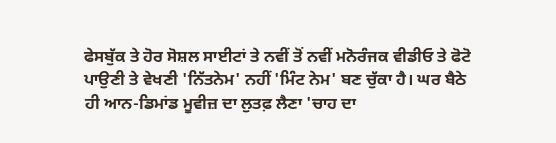ਫੇਸਬੁੱਕ ਤੇ ਹੋਰ ਸੋਸ਼ਲ ਸਾਈਟਾਂ ਤੇ ਨਵੀਂ ਤੋਂ ਨਵੀਂ ਮਨੋਰੰਜਕ ਵੀਡੀਓ ਤੇ ਫੋਟੋ ਪਾਉਣੀ ਤੇ ਵੇਖਣੀ 'ਨਿੱਤਨੇਮ' ਨਹੀਂ 'ਮਿੰਟ ਨੇਮ' ਬਣ ਚੁੱਕਾ ਹੈ। ਘਰ ਬੈਠੇ ਹੀ ਆਨ-ਡਿਮਾਂਡ ਮੂਵੀਜ਼ ਦਾ ਲੁਤਫ਼ ਲੈਣਾ 'ਚਾਹ ਦਾ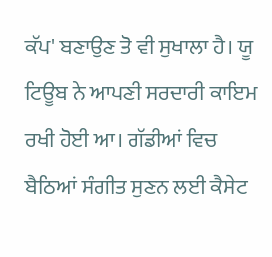ਕੱਪ' ਬਣਾਉਣ ਤੋ ਵੀ ਸੁਖਾਲਾ ਹੈ। ਯੂ ਟਿਊਬ ਨੇ ਆਪਣੀ ਸਰਦਾਰੀ ਕਾਇਮ ਰਖੀ ਹੋਈ ਆ। ਗੱਡੀਆਂ ਵਿਚ ਬੈਠਿਆਂ ਸੰਗੀਤ ਸੁਣਨ ਲਈ ਕੈਸੇਟ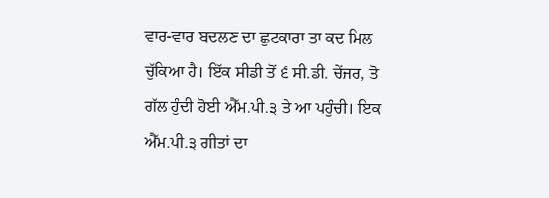ਵਾਰ-ਵਾਰ ਬਦਲਣ ਦਾ ਛੁਟਕਾਰਾ ਤਾ ਕਦ ਮਿਲ ਚੁੱਕਿਆ ਹੈ। ਇੱਕ ਸੀਡੀ ਤੋਂ ੬ ਸੀ.ਡੀ. ਚੇਂਜਰ, ਤੋ ਗੱਲ ਹੁੰਦੀ ਹੋਈ ਐੱਮ.ਪੀ.੩ ਤੇ ਆ ਪਹੁੰਚੀ। ਇਕ ਐੱਮ.ਪੀ.੩ ਗੀਤਾਂ ਦਾ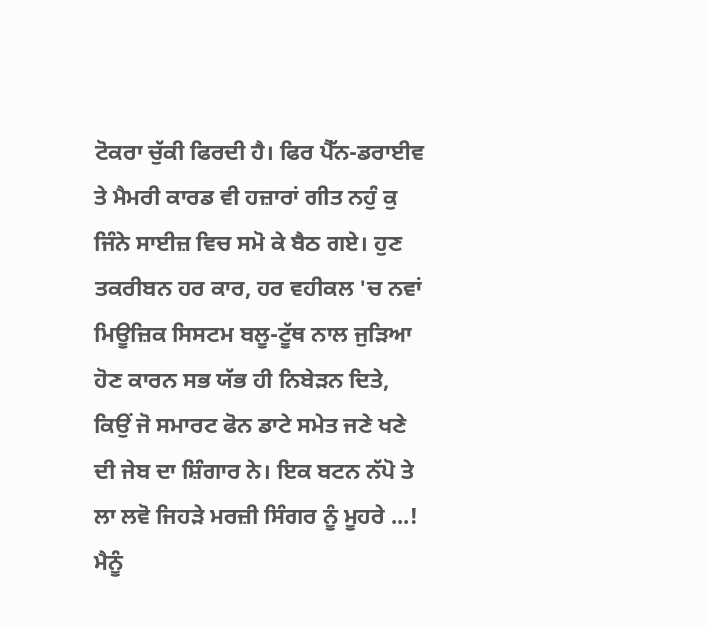ਟੋਕਰਾ ਚੁੱਕੀ ਫਿਰਦੀ ਹੈ। ਫਿਰ ਪੈੱਨ-ਡਰਾਈਵ ਤੇ ਮੈਮਰੀ ਕਾਰਡ ਵੀ ਹਜ਼ਾਰਾਂ ਗੀਤ ਨਹੁੰ ਕੁ ਜਿੰਨੇ ਸਾਈਜ਼ ਵਿਚ ਸਮੋ ਕੇ ਬੈਠ ਗਏ। ਹੁਣ ਤਕਰੀਬਨ ਹਰ ਕਾਰ, ਹਰ ਵਹੀਕਲ 'ਚ ਨਵਾਂ ਮਿਊਜ਼ਿਕ ਸਿਸਟਮ ਬਲੂ-ਟੂੱਥ ਨਾਲ ਜੁੜਿਆ ਹੋਣ ਕਾਰਨ ਸਭ ਯੱਭ ਹੀ ਨਿਬੇੜਨ ਦਿਤੇ, ਕਿਉਂ ਜੋ ਸਮਾਰਟ ਫੋਨ ਡਾਟੇ ਸਮੇਤ ਜਣੇ ਖਣੇ ਦੀ ਜੇਬ ਦਾ ਸ਼ਿੰਗਾਰ ਨੇ। ਇਕ ਬਟਨ ਨੱਪੋ ਤੇ ਲਾ ਲਵੋ ਜਿਹੜੇ ਮਰਜ਼ੀ ਸਿੰਗਰ ਨੂੰ ਮੂਹਰੇ ...!
ਮੈਨੂੰ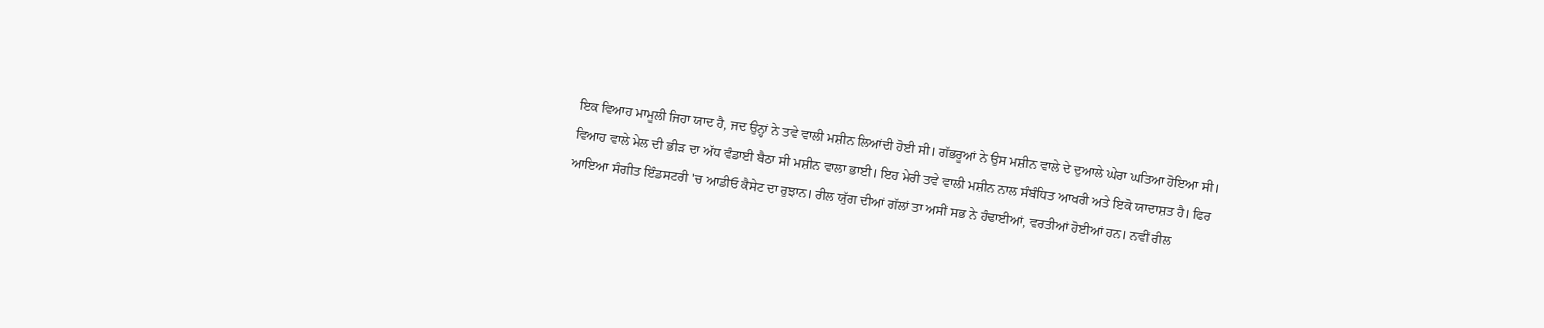ਇਕ ਵਿਆਹ ਮਾਮੂਲੀ ਜਿਹਾ ਯਾਦ ਹੈ, ਜਦ ਉਨ੍ਹਾਂ ਨੇ ਤਵੇ ਵਾਲੀ ਮਸ਼ੀਨ ਲਿਆਂਦੀ ਹੋਈ ਸੀ। ਗੱਭਰੂਆਂ ਨੇ ਉਸ ਮਸ਼ੀਨ ਵਾਲੇ ਦੇ ਦੁਆਲੇ ਘੇਰਾ ਘਤਿਆ ਹੋਇਆ ਸੀ। ਵਿਆਹ ਵਾਲੇ ਮੇਲ ਦੀ ਭੀੜ ਦਾ ਅੱਧ ਵੰਡਾਈ ਬੈਠਾ ਸੀ ਮਸ਼ੀਨ ਵਾਲਾ ਭਾਈ। ਇਹ ਮੇਰੀ ਤਵੇ ਵਾਲੀ ਮਸ਼ੀਨ ਨਾਲ ਸੰਬੰਧਿਤ ਆਖਰੀ ਅਤੇ ਇਕੋ ਯਾਦਾਸ਼ਤ ਹੈ। ਫਿਰ ਆਇਆ ਸੰਗੀਤ ਇੰਡਸਟਰੀ 'ਚ ਆਡੀਓ ਕੈਸੇਟ ਦਾ ਰੁਝਾਨ। ਰੀਲ ਯੁੱਗ ਦੀਆਂ ਗੱਲਾਂ ਤਾ ਅਸੀਂ ਸਭ ਨੇ ਹੰਢਾਈਆਂ, ਵਰਤੀਆਂ ਹੋਈਆਂ ਹਨ। ਨਵੀਂ ਰੀਲ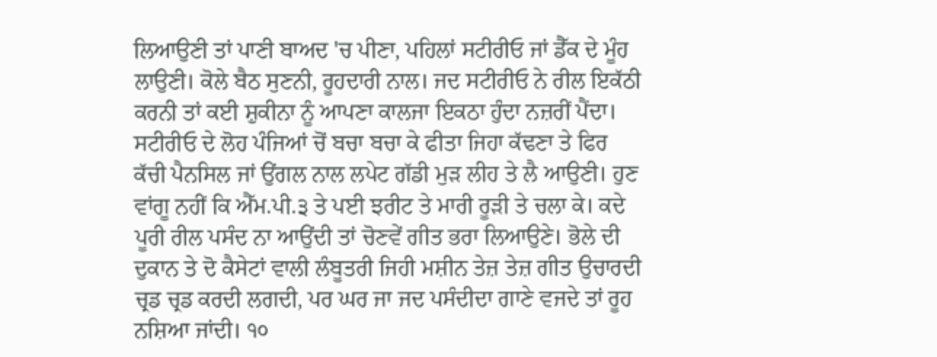ਲਿਆਉਣੀ ਤਾਂ ਪਾਣੀ ਬਾਅਦ 'ਚ ਪੀਣਾ, ਪਹਿਲਾਂ ਸਟੀਰੀਓ ਜਾਂ ਡੈੱਕ ਦੇ ਮੂੰਹ ਲਾਉਣੀ। ਕੋਲੇ ਬੈਠ ਸੁਣਨੀ, ਰੂਹਦਾਰੀ ਨਾਲ। ਜਦ ਸਟੀਰੀਓ ਨੇ ਰੀਲ ਇਕੱਠੀ ਕਰਨੀ ਤਾਂ ਕਈ ਸ਼ੁਕੀਨਾ ਨੂੰ ਆਪਣਾ ਕਾਲਜਾ ਇਕਠਾ ਹੁੰਦਾ ਨਜ਼ਰੀਂ ਪੈਂਦਾ। ਸਟੀਰੀਓ ਦੇ ਲੋਹ ਪੰਜਿਆਂ ਚੋਂ ਬਚਾ ਬਚਾ ਕੇ ਫੀਤਾ ਜਿਹਾ ਕੱਢਣਾ ਤੇ ਫਿਰ ਕੱਚੀ ਪੈਨਸਿਲ ਜਾਂ ਉਂਗਲ ਨਾਲ ਲਪੇਟ ਗੱਡੀ ਮੁੜ ਲੀਹ ਤੇ ਲੈ ਆਉਣੀ। ਹੁਣ ਵਾਂਗੂ ਨਹੀਂ ਕਿ ਐੱਮ.ਪੀ.੩ ਤੇ ਪਈ ਝਰੀਟ ਤੇ ਮਾਰੀ ਰੂੜੀ ਤੇ ਚਲਾ ਕੇ। ਕਦੇ ਪੂਰੀ ਰੀਲ ਪਸੰਦ ਨਾ ਆਉਂਦੀ ਤਾਂ ਚੋਣਵੇਂ ਗੀਤ ਭਰਾ ਲਿਆਉਣੇ। ਭੋਲੇ ਦੀ ਦੁਕਾਨ ਤੇ ਦੋ ਕੈਸੇਟਾਂ ਵਾਲੀ ਲੰਬੂਤਰੀ ਜਿਹੀ ਮਸ਼ੀਨ ਤੇਜ਼ ਤੇਜ਼ ਗੀਤ ਉਚਾਰਦੀ ਚ੍ਰਡ ਚ੍ਰਡ ਕਰਦੀ ਲਗਦੀ, ਪਰ ਘਰ ਜਾ ਜਦ ਪਸੰਦੀਦਾ ਗਾਣੇ ਵਜਦੇ ਤਾਂ ਰੂਹ ਨਸ਼ਿਆ ਜਾਂਦੀ। ੧੦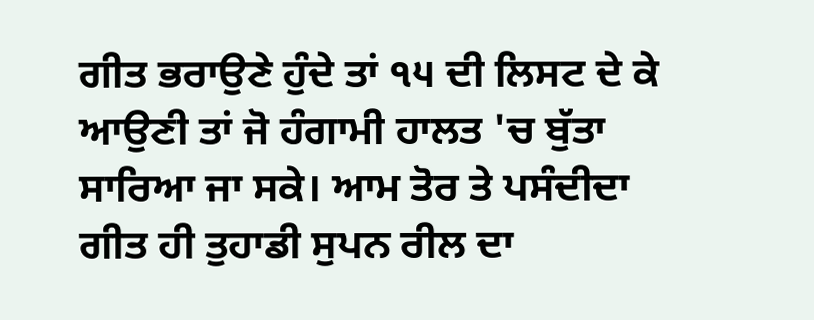ਗੀਤ ਭਰਾਉਣੇ ਹੁੰਦੇ ਤਾਂ ੧੫ ਦੀ ਲਿਸਟ ਦੇ ਕੇ ਆਉਣੀ ਤਾਂ ਜੋ ਹੰਗਾਮੀ ਹਾਲਤ 'ਚ ਬੁੱਤਾ ਸਾਰਿਆ ਜਾ ਸਕੇ। ਆਮ ਤੋਰ ਤੇ ਪਸੰਦੀਦਾ ਗੀਤ ਹੀ ਤੁਹਾਡੀ ਸੁਪਨ ਰੀਲ ਦਾ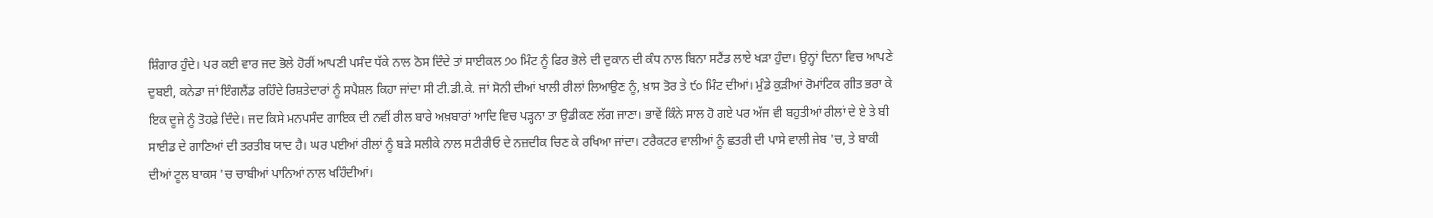ਸ਼ਿੰਗਾਰ ਹੁੰਦੇ। ਪਰ ਕਈ ਵਾਰ ਜਦ ਭੋਲੇ ਹੋਰੀਂ ਆਪਣੀ ਪਸੰਦ ਧੱਕੇ ਨਾਲ ਠੋਸ ਦਿੰਦੇ ਤਾਂ ਸਾਈਕਲ ੭੦ ਮਿੰਟ ਨੂੰ ਫਿਰ ਭੋਲੇ ਦੀ ਦੁਕਾਨ ਦੀ ਕੰਧ ਨਾਲ ਬਿਨਾ ਸਟੈਂਡ ਲਾਏ ਖੜਾ ਹੁੰਦਾ। ਉਨ੍ਹਾਂ ਦਿਨਾ ਵਿਚ ਆਪਣੇ ਦੁਬਈ, ਕਨੇਡਾ ਜਾਂ ਇੰਗਲੈਂਡ ਰਹਿੰਦੇ ਰਿਸ਼ਤੇਦਾਰਾਂ ਨੂੰ ਸਪੈਸ਼ਲ ਕਿਹਾ ਜਾਂਦਾ ਸੀ ਟੀ.ਡੀ.ਕੇ. ਜਾਂ ਸੋਨੀ ਦੀਆਂ ਖਾਲੀ ਰੀਲਾਂ ਲਿਆਉਣ ਨੂੰ, ਖ਼ਾਸ ਤੋਰ ਤੇ ੯੦ ਮਿੰਟ ਦੀਆਂ। ਮੁੰਡੇ ਕੁੜੀਆਂ ਰੋਮਾਂਟਿਕ ਗੀਤ ਭਰਾ ਕੇ ਇਕ ਦੂਜੇ ਨੂੰ ਤੋਹਫ਼ੇ ਦਿੰਦੇ। ਜਦ ਕਿਸੇ ਮਨਪਸੰਦ ਗਾਇਕ ਦੀ ਨਵੀਂ ਰੀਲ ਬਾਰੇ ਅਖ਼ਬਾਰਾਂ ਆਦਿ ਵਿਚ ਪੜ੍ਹਨਾ ਤਾ ਉਡੀਕਣ ਲੱਗ ਜਾਣਾ। ਭਾਵੇਂ ਕਿੰਨੇ ਸਾਲ ਹੋ ਗਏ ਪਰ ਅੱਜ ਵੀ ਬਹੁਤੀਆਂ ਰੀਲਾਂ ਦੇ ਏ ਤੇ ਬੀ ਸਾਈਡ ਦੇ ਗਾਣਿਆਂ ਦੀ ਤਰਤੀਬ ਯਾਦ ਹੈ। ਘਰ ਪਈਆਂ ਰੀਲਾਂ ਨੂੰ ਬੜੇ ਸਲੀਕੇ ਨਾਲ ਸਟੀਰੀਓ ਦੇ ਨਜ਼ਦੀਕ ਚਿਣ ਕੇ ਰਖਿਆ ਜਾਂਦਾ। ਟਰੈਕਟਰ ਵਾਲੀਆਂ ਨੂੰ ਛਤਰੀ ਦੀ ਪਾਸੇ ਵਾਲੀ ਜੇਬ 'ਚ, ਤੇ ਬਾਕੀ ਦੀਆਂ ਟੂਲ ਬਾਕਸ 'ਚ ਚਾਬੀਆਂ ਪਾਨਿਆਂ ਨਾਲ ਖਹਿੰਦੀਆਂ।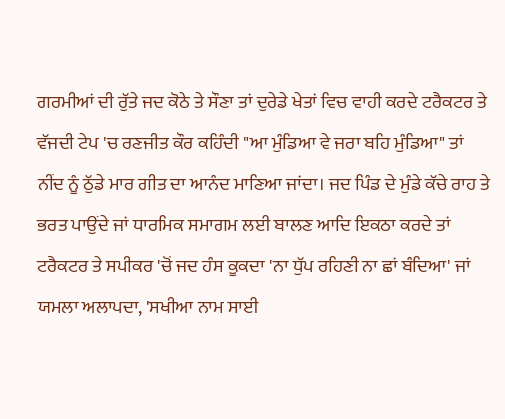ਗਰਮੀਆਂ ਦੀ ਰੁੱਤੇ ਜਦ ਕੋਠੇ ਤੇ ਸੌਣਾ ਤਾਂ ਦੁਰੇਡੇ ਖੇਤਾਂ ਵਿਚ ਵਾਹੀ ਕਰਦੇ ਟਰੈਕਟਰ ਤੇ ਵੱਜਦੀ ਟੇਪ 'ਚ ਰਣਜੀਤ ਕੌਰ ਕਹਿੰਦੀ "ਆ ਮੁੰਡਿਆ ਵੇ ਜਰਾ ਬਹਿ ਮੁੰਡਿਆ" ਤਾਂ ਨੀਂਦ ਨੂੰ ਠੁੱਡੇ ਮਾਰ ਗੀਤ ਦਾ ਆਨੰਦ ਮਾਣਿਆ ਜਾਂਦਾ। ਜਦ ਪਿੰਡ ਦੇ ਮੁੰਡੇ ਕੱਚੇ ਰਾਹ ਤੇ ਭਰਤ ਪਾਉਂਦੇ ਜਾਂ ਧਾਰਮਿਕ ਸਮਾਗਮ ਲਈ ਬਾਲਣ ਆਦਿ ਇਕਠਾ ਕਰਦੇ ਤਾਂ ਟਰੈਕਟਰ ਤੇ ਸਪੀਕਰ 'ਚੋਂ ਜਦ ਹੰਸ ਕੂਕਦਾ 'ਨਾ ਧੁੱਪ ਰਹਿਣੀ ਨਾ ਛਾਂ ਬੰਦਿਆ' ਜਾਂ ਯਮਲਾ ਅਲਾਪਦਾ, 'ਸਖੀਆ ਨਾਮ ਸਾਈ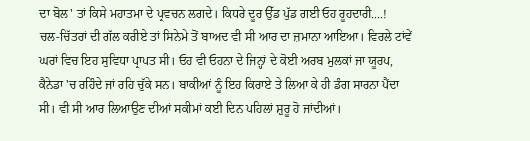ਦਾ ਬੋਲ' ਤਾਂ ਕਿਸੇ ਮਹਾਤਮਾ ਦੇ ਪ੍ਰਵਚਨ ਲਗਦੇ। ਕਿਧਰੇ ਦੂਰ ਉੱਡ ਪੁੱਡ ਗਈ ਓਹ ਰੂਹਦਾਰੀ....!
ਚਲ-ਚਿੱਤਰਾਂ ਦੀ ਗੱਲ ਕਰੀਏ ਤਾਂ ਸਿਨੇਮੇ ਤੋਂ ਬਾਅਦ ਵੀ ਸੀ ਆਰ ਦਾ ਜ਼ਮਾਨਾ ਆਇਆ। ਵਿਰਲੇ ਟਾਂਵੇਂ ਘਰਾਂ ਵਿਚ ਇਹ ਸੁਵਿਧਾ ਪ੍ਰਾਪਤ ਸੀ। ਓਹ ਵੀ ਓਹਨਾ ਦੇ ਜਿਨ੍ਹਾਂ ਦੇ ਕੋਈ ਅਰਬ ਮੁਲਕਾਂ ਜਾ ਯੂਰਪ, ਕੈਨੇਡਾ 'ਚ ਰਹਿੰਦੇ ਜਾਂ ਰਹਿ ਚੁੱਕੇ ਸਨ। ਬਾਕੀਆਂ ਨੂੰ ਇਹ ਕਿਰਾਏ ਤੇ ਲਿਆ ਕੇ ਹੀ ਡੰਗ ਸਾਰਨਾ ਪੈਂਦਾ ਸੀ। ਵੀ ਸੀ ਆਰ ਲਿਆਉਣ ਦੀਆਂ ਸਕੀਮਾਂ ਕਈ ਦਿਨ ਪਹਿਲਾਂ ਸ਼ੁਰੂ ਹੋ ਜਾਂਦੀਆਂ।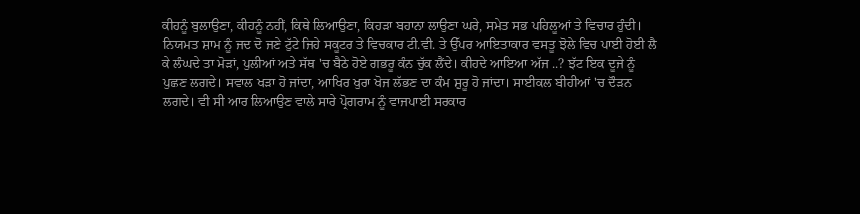ਕੀਹਨੂੰ ਬੁਲਾਉਣਾ, ਕੀਹਨੂੰ ਨਹੀਂ, ਕਿਥੇ ਲਿਆਉਣਾ, ਕਿਹੜਾ ਬਹਾਨਾ ਲਾਉਣਾ ਘਰੇ, ਸਮੇਤ ਸਭ ਪਹਿਲੂਆਂ ਤੇ ਵਿਚਾਰ ਹੁੰਦੀ।
ਨਿਯਮਤ ਸ਼ਾਮ ਨੂੰ ਜਦ ਦੋ ਜਣੇ ਟੁੱਟੇ ਜਿਹੇ ਸਕੂਟਰ ਤੇ ਵਿਚਕਾਰ ਟੀ.ਵੀ. ਤੇ ਉੱਪਰ ਆਇਤਾਕਾਰ ਵਸਤੂ ਝੋਲੇ ਵਿਚ ਪਾਈ ਹੋਈ ਲੈ ਕੇ ਲੰਘਦੇ ਤਾ ਮੋੜਾਂ, ਪੁਲੀਆਂ ਅਤੇ ਸੱਥ 'ਚ ਬੈਠੇ ਹੋਏ ਗਭਰੂ ਕੰਨ ਚੁੱਕ ਲੈਂਦੇ। ਕੀਹਦੇ ਆਇਆ ਅੱਜ ..? ਝੱਟ ਇਕ ਦੂਜੇ ਨੂੰ ਪੁਛਣ ਲਗਦੇ। ਸਵਾਲ ਖੜਾ ਹੋ ਜਾਂਦਾ, ਆਖਿਰ ਖੁਰਾ ਖੋਜ ਲੱਭਣ ਦਾ ਕੰਮ ਸ਼ੁਰੂ ਹੋ ਜਾਂਦਾ। ਸਾਈਕਲ ਬੀਹੀਆਂ 'ਚ ਦੌੜਨ ਲਗਦੇ। ਵੀ ਸੀ ਆਰ ਲਿਆਉਣ ਵਾਲੇ ਸਾਰੇ ਪ੍ਰੋਗਰਾਮ ਨੂੰ ਵਾਜਪਾਈ ਸਰਕਾਰ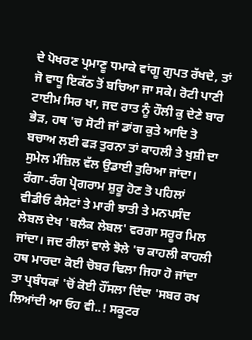ਦੇ ਪੋਖਰਣ ਪ੍ਰਮਾਣੂ ਧਮਾਕੇ ਵਾਂਗੂ ਗੁਪਤ ਰੱਖਦੇ, ਤਾਂ ਜੋ ਵਾਧੂ ਇਕੱਠ ਤੋਂ ਬਚਿਆ ਜਾ ਸਕੇ। ਰੋਟੀ ਪਾਣੀ ਟਾਈਮ ਸਿਰ ਖਾ, ਜਦ ਰਾਤ ਨੂੰ ਹੌਲੀ ਕੁ ਦੇਣੇ ਬਾਰ ਭੇੜ, ਹਥ 'ਚ ਸੋਟੀ ਜਾਂ ਡਾਂਗ ਕੁਤੇ ਆਦਿ ਤੋ ਬਚਾਅ ਲਈ ਫੜ ਤੁਰਨਾ ਤਾਂ ਕਾਹਲੀ ਤੇ ਖੁਸ਼ੀ ਦਾ ਸੁਮੇਲ ਮੰਜ਼ਿਲ ਵੱਲ ਉਡਾਈ ਤੁਰਿਆ ਜਾਂਦਾ। ਰੰਗਾ-ਰੰਗ ਪ੍ਰੋਗਰਾਮ ਸ਼ੁਰੂ ਹੋਣ ਤੋ ਪਹਿਲਾਂ ਵੀਡੀਓ ਕੈਸੇਟਾਂ ਤੇ ਮਾਰੀ ਝਾਤੀ ਤੇ ਮਨਪਸੰਦ ਲੇਬਲ ਦੇਖ 'ਬਲੈਕ ਲੇਬਲ' ਵਰਗਾ ਸਰੂਰ ਮਿਲ ਜਾਂਦਾ। ਜਦ ਰੀਲਾਂ ਵਾਲੇ ਝੋਲੇ 'ਚ ਕਾਹਲੀ ਕਾਹਲੀ ਹਥ ਮਾਰਦਾ ਕੋਈ ਚੋਬਰ ਢਿਲਾ ਜਿਹਾ ਹੋ ਜਾਂਦਾ ਤਾ ਪ੍ਰਬੰਧਕਾਂ 'ਚੋਂ ਕੋਈ ਹੌਂਸਲਾ ਦਿੰਦਾ 'ਸਬਰ ਰਖ ਲਿਆਂਦੀ ਆ ਓਹ ਵੀ..! ਸਕੂਟਰ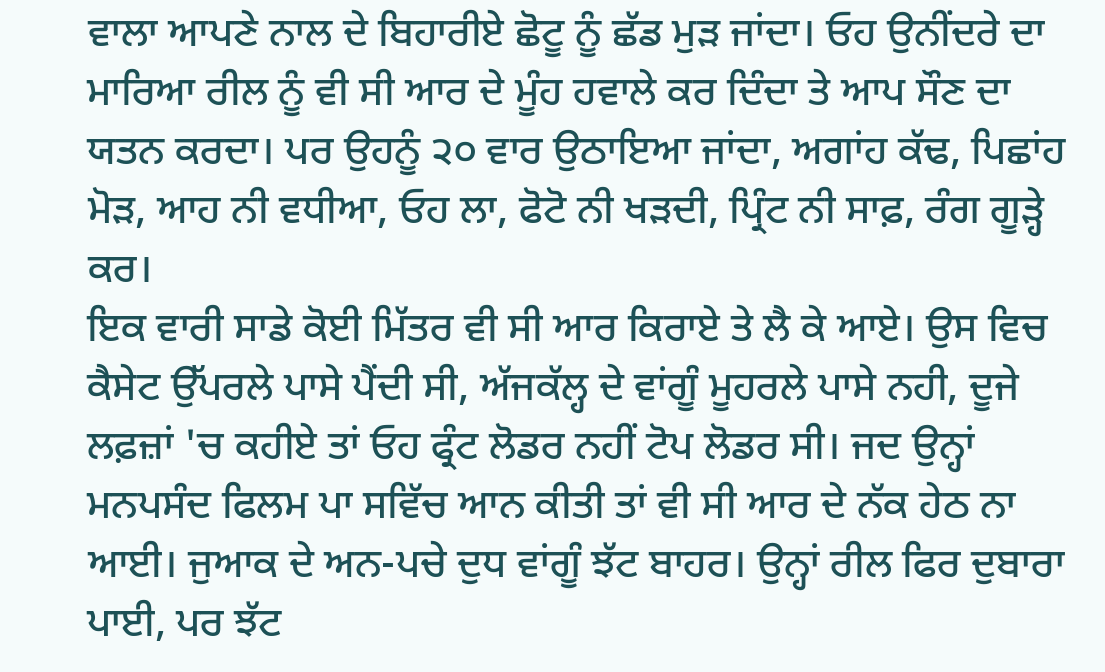ਵਾਲਾ ਆਪਣੇ ਨਾਲ ਦੇ ਬਿਹਾਰੀਏ ਛੋਟੂ ਨੂੰ ਛੱਡ ਮੁੜ ਜਾਂਦਾ। ਓਹ ਉਨੀਂਦਰੇ ਦਾ ਮਾਰਿਆ ਰੀਲ ਨੂੰ ਵੀ ਸੀ ਆਰ ਦੇ ਮੂੰਹ ਹਵਾਲੇ ਕਰ ਦਿੰਦਾ ਤੇ ਆਪ ਸੌਣ ਦਾ ਯਤਨ ਕਰਦਾ। ਪਰ ਉਹਨੂੰ ੨੦ ਵਾਰ ਉਠਾਇਆ ਜਾਂਦਾ, ਅਗਾਂਹ ਕੱਢ, ਪਿਛਾਂਹ ਮੋੜ, ਆਹ ਨੀ ਵਧੀਆ, ਓਹ ਲਾ, ਫੋਟੋ ਨੀ ਖੜਦੀ, ਪ੍ਰਿੰਟ ਨੀ ਸਾਫ਼, ਰੰਗ ਗੂੜ੍ਹੇ ਕਰ।
ਇਕ ਵਾਰੀ ਸਾਡੇ ਕੋਈ ਮਿੱਤਰ ਵੀ ਸੀ ਆਰ ਕਿਰਾਏ ਤੇ ਲੈ ਕੇ ਆਏ। ਉਸ ਵਿਚ ਕੈਸੇਟ ਉੱਪਰਲੇ ਪਾਸੇ ਪੈਂਦੀ ਸੀ, ਅੱਜਕੱਲ੍ਹ ਦੇ ਵਾਂਗੂੰ ਮੂਹਰਲੇ ਪਾਸੇ ਨਹੀ, ਦੂਜੇ ਲਫ਼ਜ਼ਾਂ 'ਚ ਕਹੀਏ ਤਾਂ ਓਹ ਫ੍ਰੰਟ ਲੋਡਰ ਨਹੀਂ ਟੋਪ ਲੋਡਰ ਸੀ। ਜਦ ਉਨ੍ਹਾਂ ਮਨਪਸੰਦ ਫਿਲਮ ਪਾ ਸਵਿੱਚ ਆਨ ਕੀਤੀ ਤਾਂ ਵੀ ਸੀ ਆਰ ਦੇ ਨੱਕ ਹੇਠ ਨਾ ਆਈ। ਜੁਆਕ ਦੇ ਅਨ-ਪਚੇ ਦੁਧ ਵਾਂਗੂੰ ਝੱਟ ਬਾਹਰ। ਉਨ੍ਹਾਂ ਰੀਲ ਫਿਰ ਦੁਬਾਰਾ ਪਾਈ, ਪਰ ਝੱਟ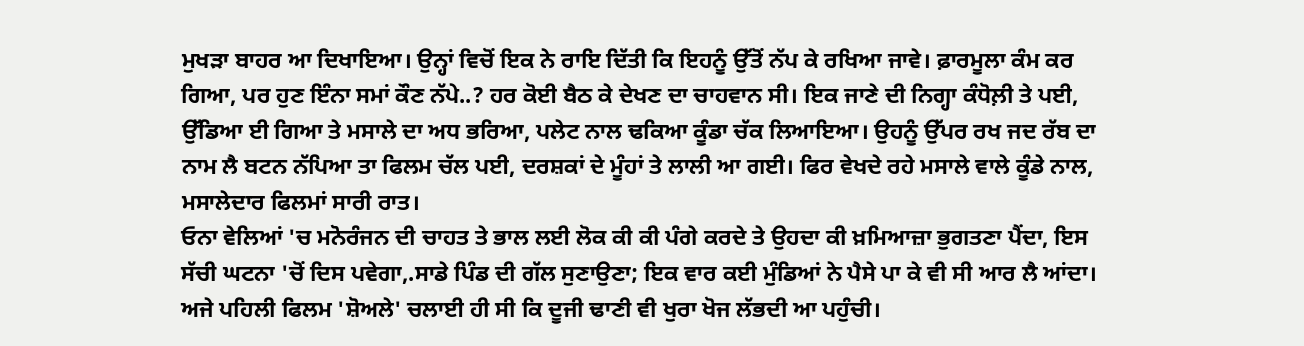ਮੁਖੜਾ ਬਾਹਰ ਆ ਦਿਖਾਇਆ। ਉਨ੍ਹਾਂ ਵਿਚੋਂ ਇਕ ਨੇ ਰਾਇ ਦਿੱਤੀ ਕਿ ਇਹਨੂੰ ਉੱਤੋਂ ਨੱਪ ਕੇ ਰਖਿਆ ਜਾਵੇ। ਫ਼ਾਰਮੂਲਾ ਕੰਮ ਕਰ ਗਿਆ, ਪਰ ਹੁਣ ਇੰਨਾ ਸਮਾਂ ਕੌਣ ਨੱਪੇ..? ਹਰ ਕੋਈ ਬੈਠ ਕੇ ਦੇਖਣ ਦਾ ਚਾਹਵਾਨ ਸੀ। ਇਕ ਜਾਣੇ ਦੀ ਨਿਗ੍ਹਾ ਕੰਧੋਲ਼ੀ ਤੇ ਪਈ, ਉੱਡਿਆ ਈ ਗਿਆ ਤੇ ਮਸਾਲੇ ਦਾ ਅਧ ਭਰਿਆ, ਪਲੇਟ ਨਾਲ ਢਕਿਆ ਕੂੰਡਾ ਚੱਕ ਲਿਆਇਆ। ਉਹਨੂੰ ਉੱਪਰ ਰਖ ਜਦ ਰੱਬ ਦਾ ਨਾਮ ਲੈ ਬਟਨ ਨੱਪਿਆ ਤਾ ਫਿਲਮ ਚੱਲ ਪਈ, ਦਰਸ਼ਕਾਂ ਦੇ ਮੂੰਹਾਂ ਤੇ ਲਾਲੀ ਆ ਗਈ। ਫਿਰ ਵੇਖਦੇ ਰਹੇ ਮਸਾਲੇ ਵਾਲੇ ਕੂੰਡੇ ਨਾਲ, ਮਸਾਲੇਦਾਰ ਫਿਲਮਾਂ ਸਾਰੀ ਰਾਤ।
ਓਨਾ ਵੇਲਿਆਂ 'ਚ ਮਨੋਰੰਜਨ ਦੀ ਚਾਹਤ ਤੇ ਭਾਲ ਲਈ ਲੋਕ ਕੀ ਕੀ ਪੰਗੇ ਕਰਦੇ ਤੇ ਉਹਦਾ ਕੀ ਖ਼ਮਿਆਜ਼ਾ ਭੁਗਤਣਾ ਪੈਂਦਾ, ਇਸ ਸੱਚੀ ਘਟਨਾ 'ਚੋਂ ਦਿਸ ਪਵੇਗਾ,.ਸਾਡੇ ਪਿੰਡ ਦੀ ਗੱਲ ਸੁਣਾਉਣਾ; ਇਕ ਵਾਰ ਕਈ ਮੁੰਡਿਆਂ ਨੇ ਪੈਸੇ ਪਾ ਕੇ ਵੀ ਸੀ ਆਰ ਲੈ ਆਂਦਾ। ਅਜੇ ਪਹਿਲੀ ਫਿਲਮ 'ਸ਼ੋਅਲੇ' ਚਲਾਈ ਹੀ ਸੀ ਕਿ ਦੂਜੀ ਢਾਣੀ ਵੀ ਖੁਰਾ ਖੋਜ ਲੱਭਦੀ ਆ ਪਹੁੰਚੀ।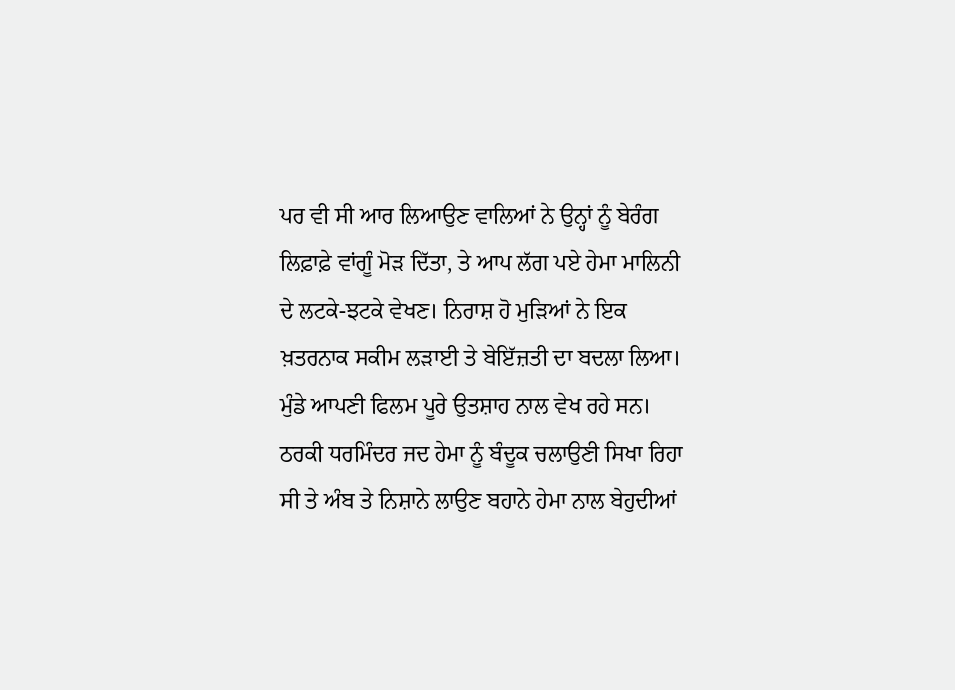ਪਰ ਵੀ ਸੀ ਆਰ ਲਿਆਉਣ ਵਾਲਿਆਂ ਨੇ ਉਨ੍ਹਾਂ ਨੂੰ ਬੇਰੰਗ ਲਿਫ਼ਾਫ਼ੇ ਵਾਂਗੂੰ ਮੋੜ ਦਿੱਤਾ, ਤੇ ਆਪ ਲੱਗ ਪਏ ਹੇਮਾ ਮਾਲਿਨੀ ਦੇ ਲਟਕੇ-ਝਟਕੇ ਵੇਖਣ। ਨਿਰਾਸ਼ ਹੋ ਮੁੜਿਆਂ ਨੇ ਇਕ ਖ਼ਤਰਨਾਕ ਸਕੀਮ ਲੜਾਈ ਤੇ ਬੇਇੱਜ਼ਤੀ ਦਾ ਬਦਲਾ ਲਿਆ। ਮੁੰਡੇ ਆਪਣੀ ਫਿਲਮ ਪੂਰੇ ਉਤਸ਼ਾਹ ਨਾਲ ਵੇਖ ਰਹੇ ਸਨ। ਠਰਕੀ ਧਰਮਿੰਦਰ ਜਦ ਹੇਮਾ ਨੂੰ ਬੰਦੂਕ ਚਲਾਉਣੀ ਸਿਖਾ ਰਿਹਾ ਸੀ ਤੇ ਅੰਬ ਤੇ ਨਿਸ਼ਾਨੇ ਲਾਉਣ ਬਹਾਨੇ ਹੇਮਾ ਨਾਲ ਬੇਹੁਦੀਆਂ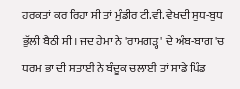ਹਰਕਤਾਂ ਕਰ ਰਿਹਾ ਸੀ ਤਾਂ ਮੁੰਡੀਰ ਟੀ.ਵੀ. ਵੇਖਦੀ ਸੁਧ-ਬੁਧ ਭੁੱਲੀ ਬੈਠੀ ਸੀ। ਜਦ ਹੇਮਾ ਨੇ 'ਰਾਮਗੜ੍ਹ' ਦੇ ਅੰਬ-ਬਾਗ 'ਚ ਧਰਮ ਭਾ ਦੀ ਸਤਾਈ ਨੇ ਬੰਦੂਕ ਚਲਾਈ ਤਾਂ ਸਾਡੇ ਪਿੰਡ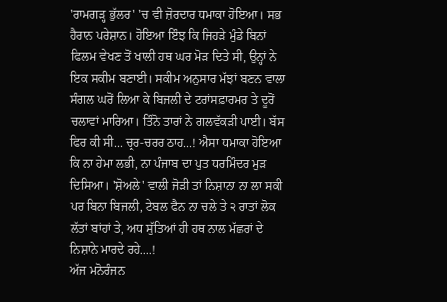'ਰਾਮਗੜ੍ਹ ਭੁੱਲਰ' 'ਚ ਵੀ ਜ਼ੋਰਦਾਰ ਧਮਾਕਾ ਹੋਇਆ। ਸਭ ਹੈਰਾਨ ਪਰੇਸ਼ਾਨ। ਹੋਇਆ ਇੰਝ ਕਿ ਜਿਹੜੇ ਮੁੰਡੇ ਬਿਨਾਂ ਫਿਲਮ ਵੇਖਣ ਤੋਂ ਖਾਲੀ ਹਥ ਘਰ ਮੋੜ ਦਿਤੇ ਸੀ, ਉਨ੍ਹਾਂ ਨੇ ਇਕ ਸਕੀਮ ਬਣਾਈ। ਸਕੀਮ ਅਨੁਸਾਰ ਮੱਝਾਂ ਬਣਨ ਵਾਲਾ ਸੰਗਲ ਘਰੋਂ ਲਿਆ ਕੇ ਬਿਜਲੀ ਦੇ ਟਰਾਂਸਫ਼ਾਰਮਰ ਤੇ ਦੂਰੋਂ ਚਲਾਵਾਂ ਮਾਰਿਆ। ਤਿੰਨੋ ਤਾਰਾਂ ਨੇ ਗਲਵੱਕੜੀ ਪਾਈ। ਬੱਸ ਫਿਰ ਕੀ ਸੀ... ਚ੍ਰਰ-ਚਰਰ ਠਾਹ...! ਐਸਾ ਧਮਾਕਾ ਹੋਇਆ ਕਿ ਨਾ ਹੇਮਾ ਲਭੀ, ਨਾ ਪੰਜਾਬ ਦਾ ਪੁਤ ਧਰਮਿੰਦਰ ਮੁੜ ਦਿਸਿਆ। 'ਸ਼ੋਅਲੇ' ਵਾਲੀ ਜੋੜੀ ਤਾਂ ਨਿਸ਼ਾਨਾ ਨਾ ਲਾ ਸਕੀ ਪਰ ਬਿਨਾ ਬਿਜਲੀ, ਟੇਬਲ ਫੈਨ ਨਾ ਚਲੇ ਤੇ ੨ ਰਾਤਾਂ ਲੋਕ ਲੱਤਾਂ ਬਾਂਹਾਂ ਤੇ, ਅਧ ਸੁੱਤਿਆਂ ਹੀ ਹਥ ਨਾਲ ਮੱਛਰਾਂ ਦੇ ਨਿਸ਼ਾਨੇ ਮਾਰਦੇ ਰਹੇ....!
ਅੱਜ ਮਨੋਰੰਜਨ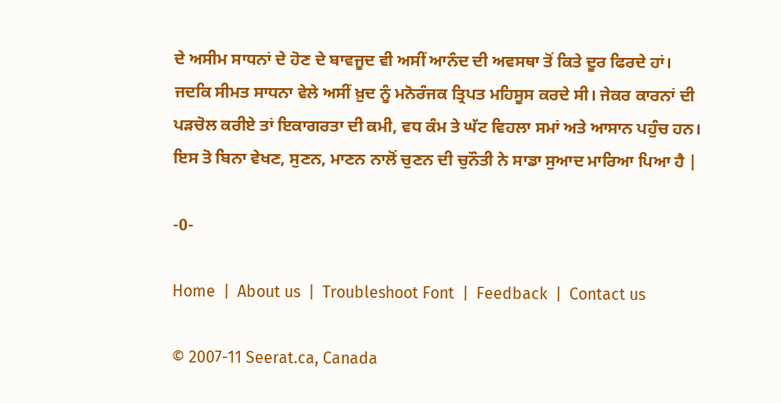ਦੇ ਅਸੀਮ ਸਾਧਨਾਂ ਦੇ ਹੋਣ ਦੇ ਬਾਵਜੂਦ ਵੀ ਅਸੀਂ ਆਨੰਦ ਦੀ ਅਵਸਥਾ ਤੋਂ ਕਿਤੇ ਦੂਰ ਫਿਰਦੇ ਹਾਂ। ਜਦਕਿ ਸੀਮਤ ਸਾਧਨਾ ਵੇਲੇ ਅਸੀਂ ਖ਼ੁਦ ਨੂੰ ਮਨੋਰੰਜਕ ਤ੍ਰਿਪਤ ਮਹਿਸੂਸ ਕਰਦੇ ਸੀ। ਜੇਕਰ ਕਾਰਨਾਂ ਦੀ ਪੜਚੋਲ ਕਰੀਏ ਤਾਂ ਇਕਾਗਰਤਾ ਦੀ ਕਮੀ, ਵਧ ਕੰਮ ਤੇ ਘੱਟ ਵਿਹਲਾ ਸਮਾਂ ਅਤੇ ਆਸਾਨ ਪਹੁੰਚ ਹਨ। ਇਸ ਤੋ ਬਿਨਾ ਵੇਖਣ, ਸੁਣਨ, ਮਾਣਨ ਨਾਲੋਂ ਚੁਣਨ ਦੀ ਚੁਨੌਤੀ ਨੇ ਸਾਡਾ ਸੁਆਦ ਮਾਰਿਆ ਪਿਆ ਹੈ |

-0-

Home  |  About us  |  Troubleshoot Font  |  Feedback  |  Contact us

© 2007-11 Seerat.ca, Canada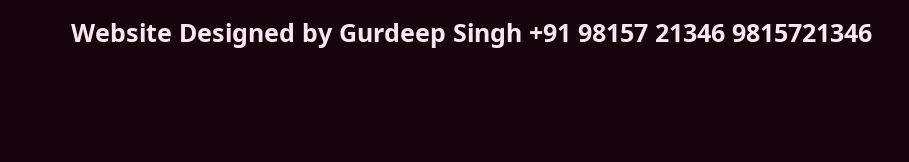Website Designed by Gurdeep Singh +91 98157 21346 9815721346